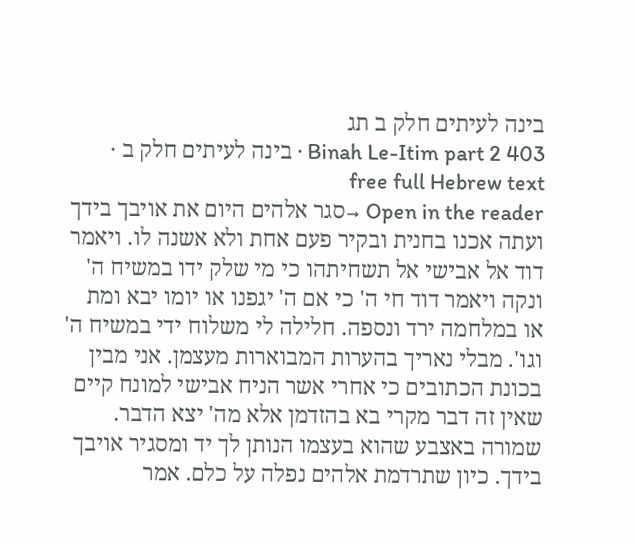בינה לעיתים חלק ב תג
Binah Le-Itim part 2 403 · בינה לעיתים חלק ב · free full Hebrew text
Open in the reader →סגר אלהים היום את אויבך בידך ועתה אכנו בחנית ובקיר פעם אחת ולא אשנה לו. ויאמר דוד אל אבישי אל תשחיתהו כי מי שלק ידו במשיח ה' ונקה ויאמר דוד חי ה' כי אם ה' יגפנו או יומו יבא ומת או במלחמה ירד ונספה. חלילה לי משלוח ידי במשיח ה' וגו'. מבלי נאריך בהערות המבוארות מעצמן. אני מבין בכונת הכתובים כי אחרי אשר הניח אבישי למונח קיים שאין זה דבר מקרי בא בהזדמן אלא מה' יצא הדבר. שמורה באצבע שהוא בעצמו הנותן לך יד ומסגיר אויבך בידך. כיון שתרדמת אלהים נפלה על כלם. אמר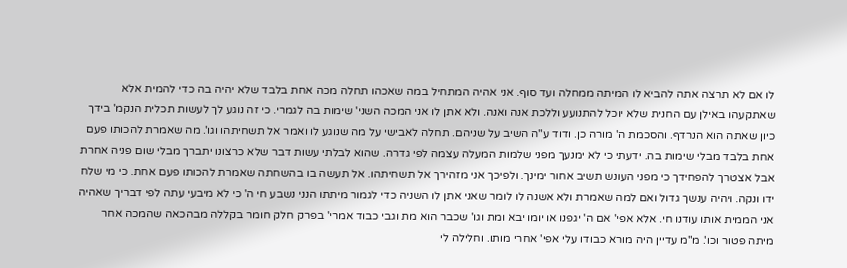לו אם לא תרצה אתה להביא לו המיתה ממחלה ועד סוף. אני אהיה המתחיל במה שאכהו תחלה מכה אחת בלבד שלא יהיה בה כדי להמית אלא שאתקעהו באילן עם החנית שלא יוכל להתנועע וללכת אנה ואנה. ולא אתן לו אני המכה השני' שימות בה לגמרי. כי זה נוגע לך לעשות תכלית הנקמ' בידך כיון שאתה הוא הנרדף. והסכמת ה' מורה כן. ודוד ע"ה השיב על שניהם. תחלה לאבישי על מה שנוגע לו ואמר אל תשחיתהו וגו'. מה שאמרת להכותו פעם אחת בלבד מבלי שימות בה. ידעתי כי לא ימנעך מפני שלמות המעלה עצמה לפי גדרה. שהוא לבלתי עשות דבר שלא כרצונו יתברך מבלי שום פניה אחרת אבל אצטרך להפחידך כי מפני העונש תשיב אחור ימינך. ולפיכך אני מזהירך אל תשחיתהו. אל תעשה בו בהשחתה שאמרת להכותו פעם אחת. כי מי שלח ידו ונקה. ויהיה ענשך גדול ואם למה שאמרת ולא אשנה לו לומר שאני אתן לו השניה כדי לגמור מיתתו הנני נשבע חי ה' כי לא מיבעי עתה לפי דבריך שאהיה אני הממית אותו עודנו חי. אלא אפי' אם ה' יגפנו או יומו יבא ומת וגו' שכבר הוא מת וגבי כבוד אמרי' בפרק חלק חומר בקללה מבהכאה שהמכה אחר מיתה פטור וכו'. מ"מ עדיין היה מורא כבודו עלי אפי' אחרי מותו. וחלילה לי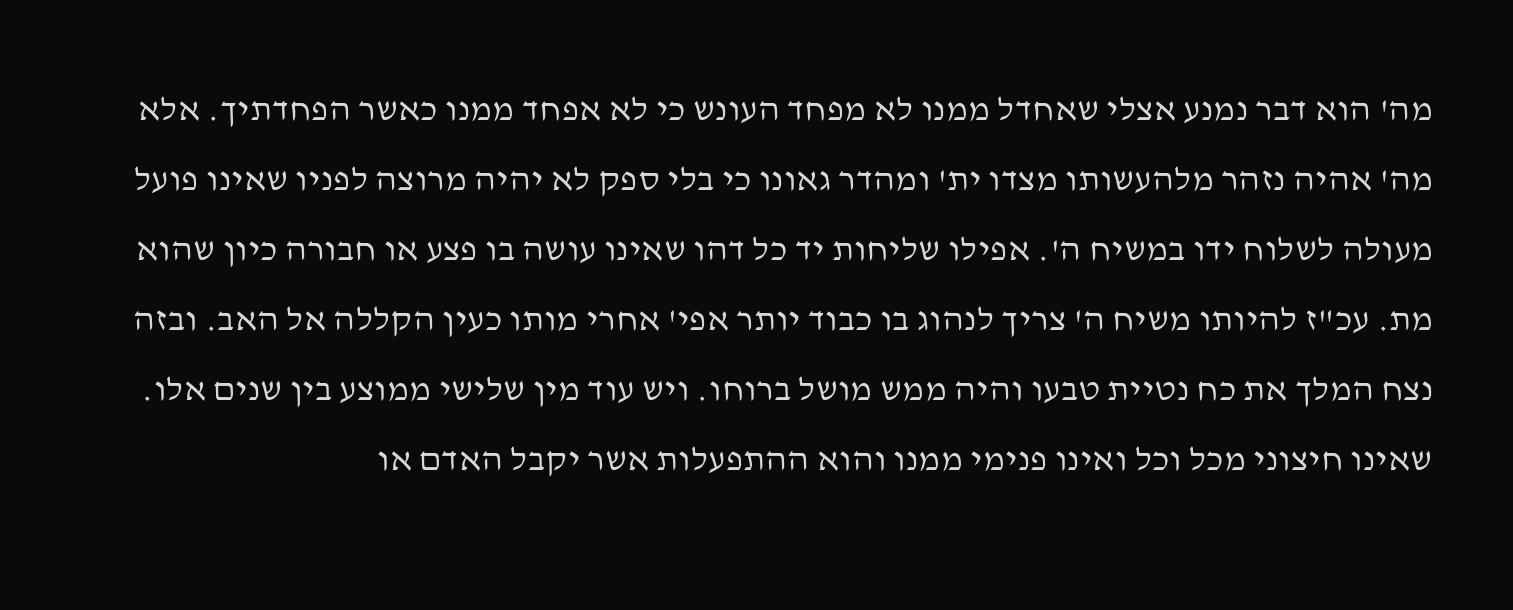מה' הוא דבר נמנע אצלי שאחדל ממנו לא מפחד העונש כי לא אפחד ממנו כאשר הפחדתיך. אלא מה' אהיה נזהר מלהעשותו מצדו ית' ומהדר גאונו כי בלי ספק לא יהיה מרוצה לפניו שאינו פועל מעולה לשלוח ידו במשיח ה'. אפילו שליחות יד כל דהו שאינו עושה בו פצע או חבורה כיון שהוא מת. עכ"ז להיותו משיח ה' צריך לנהוג בו כבוד יותר אפי' אחרי מותו כעין הקללה אל האב. ובזה נצח המלך את כח נטיית טבעו והיה ממש מושל ברוחו. ויש עוד מין שלישי ממוצע בין שנים אלו. שאינו חיצוני מכל וכל ואינו פנימי ממנו והוא ההתפעלות אשר יקבל האדם או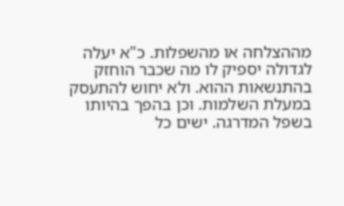מההצלחה או מהשפלות. כ"א יעלה לגדולה יספיק לו מה שכבר הוחזק בהתנשאות ההוא. ולא יחוש להתעסק במעלת השלמות. וכן בהפך בהיותו בשפל המדרגה. ישים כל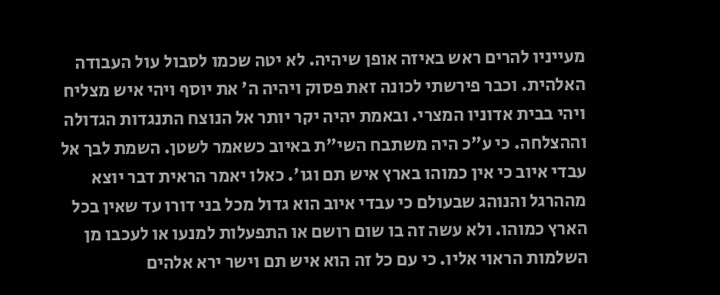מעייניו להרים ראש באיזה אופן שיהיה. לא יטה שכמו לסבול עול העבודה האלהית. וכבר פירשתי לכונה זאת פסוק ויהיה ה' את יוסף ויהי איש מצליח ויהי בבית אדוניו המצרי. ובאמת יהיה יקר יותר אל הנוצח התנגדות הגדולה וההצלחה. כי ע"כ היה משתבח השי"ת באיוב כשאמר לשטן. השמת לבך אל עבדי איוב כי אין כמוהו בארץ איש תם וגו'. כאלו יאמר הראית דבר יוצא מההרגל והנוהג שבעולם כי עבדי איוב הוא גדול מכל בני דורו עד שאין בכל הארץ כמוהו. ולא עשה זה בו שום רושם או התפעלות למנעו או לעכבו מן השלמות הראוי אליו. כי עם כל זה הוא איש תם וישר ירא אלהים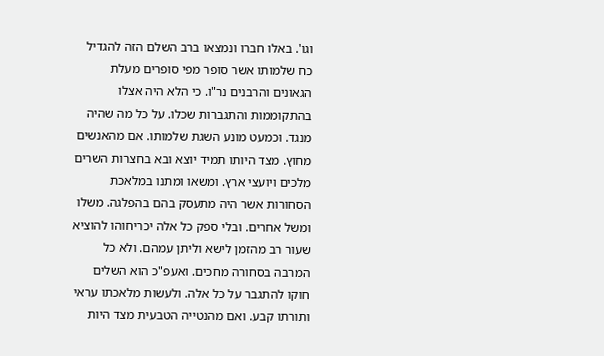וגו'. באלו חברו ונמצאו ברב השלם הזה להגדיל כח שלמותו אשר סופר מפי סופרים מעלת הגאונים והרבנים נר"ו. כי הלא היה אצלו בהתקוממות והתגברות שכלו. על כל מה שהיה מנגד. וכמעט מונע השגת שלמותו. אם מהאנשים מחוץ. מצד היותו תמיד יוצא ובא בחצרות השרים מלכים ויועצי ארץ. ומשאו ומתנו במלאכת הסחורות אשר היה מתעסק בהם בהפלגה. משלו ומשל אחרים. ובלי ספק כל אלה יכריחוהו להוציא שעור רב מהזמן לישא וליתן עמהם. ולא כל המרבה בסחורה מחכים. ואעפ"כ הוא השלים חוקו להתגבר על כל אלה. ולעשות מלאכתו עראי ותורתו קבע. ואם מהנטייה הטבעית מצד היות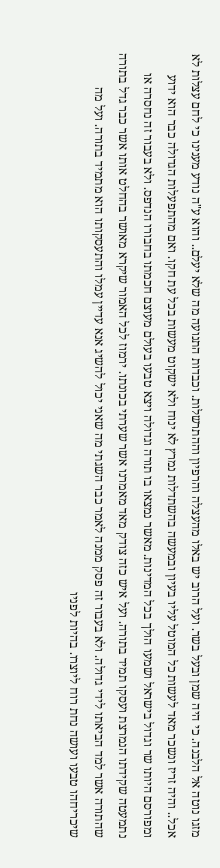מזגו נוטה אל הלבנה. כי היה שמן ובעל בשר. ועל הרוב יש באלו מהעצלה והרפיון וההתרשלות. וכבדות התנועה מה שלא יעלם.. והוא ע"ה נודע מענינו כי לחם עצלות לא אכל.. והיה זריז ונשכר מאד לעשות כל המוטל עליו בעיון ובמעשה בהשתדלות נמרץ לא ינוח ולא ישקוט מעשות בכל עת חקו. ואם מהתפעלות הגדולה כבר הוא ידוע ומפורסם היותו שר וגדול בישראל ושמעו הולך בכל המדינות. מאשר נמצאו בו תורה וגדולה ויצא טבעו בעולם מעוצם חכמתו בחבורו הנדפס. ולא בעבור זה נחסרה או נתמעטה שקידתו הנמרצת ועסקו תמיד בתורה. ועל איש כזה צודק מאד מאמרנו אשר שערתי בכונתו. ירמוז לכל האמור שיקרא מאושר בהחלט אותו אשר כבר גדל בתורה שהתורה אשר למד הביאתו לידי גדולה. ולא בעבור זה פסק ממנה לאמר כבר השגתי מה שאני יכול להשיג אנא עדיין עמלו והתעסקותו הוא מתמיד בתורה. ועל מה שיכריחהו טבעו ועושה נחת רוח ליוצרו. בהיות לפניו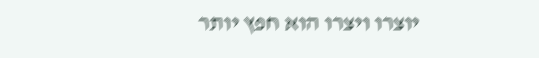יוצרו ויצרו הוא חפץ יותר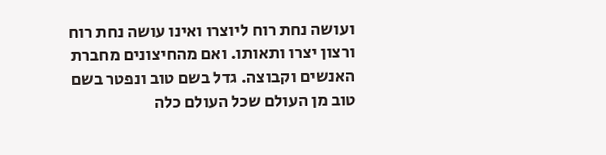ועושה נחת רוח ליוצרו ואינו עושה נחת רוח ורצון יצרו ותאותו. ואם מהחיצונים מחברת האנשים וקבוצה. גדל בשם טוב ונפטר בשם טוב מן העולם שכל העולם כלה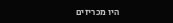היו מכריזים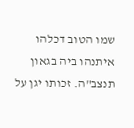שמו הטוב דכלהו איתנהו ביה בגאון תנצב"ה. זכותו יגן על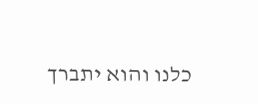כלנו והוא יתברך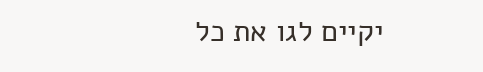יקיים לגו את כל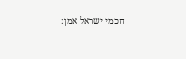חכמי ישראל אמן: